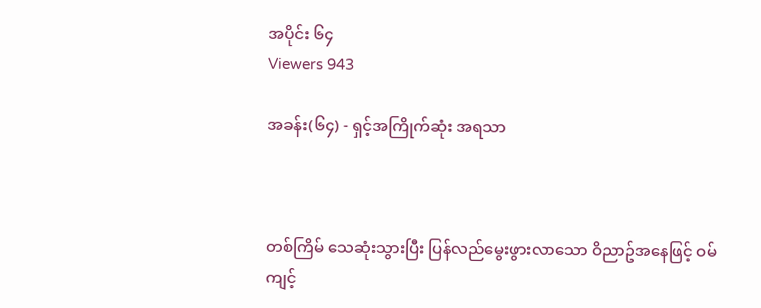အပိုင်း ၆၄
Viewers 943

အခန်း(၆၄) - ရှင့်အကြိုက်ဆုံး အရသာ



တစ်ကြိမ် သေဆုံးသွားပြီး ပြန်လည်မွေးဖွားလာသော ဝိညာဥ်အနေဖြင့် ဝမ်ကျင့်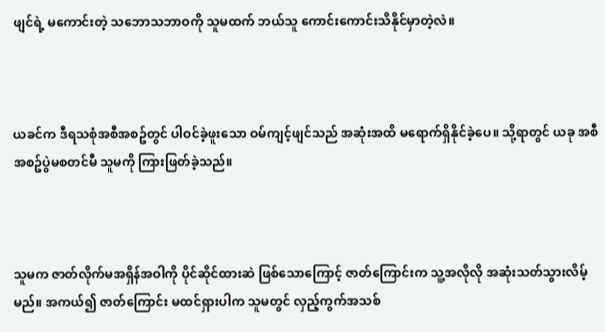ဖျင်ရဲ့ မကောင်းတဲ့ သဘောသဘာဝကို သူမထက် ဘယ်သူ ကောင်းကောင်းသိနိုင်မှာတဲ့လဲ။



ယခင်က ဒီရသစုံအစီအစဥ်တွင် ပါဝင်ခဲ့ဖူးသော ဝမ်ကျင့်ဖျင်သည် အဆုံးအထိ မရောက်ရှိနိုင်ခဲ့ပေ။ သို့ရာတွင် ယခု အစီအစဥ်ပွဲမစတင်မီ သူမကို ကြားဖြတ်ခဲ့သည်။



သူမက ဇာတ်လိုက်မအရှိန်အဝါကို ပိုင်ဆိုင်ထားဆဲ ဖြစ်သောကြောင့် ဇာတ်ကြောင်းက သူ့အလိုလို အဆုံးသတ်သွားလိမ့်မည်။ အကယ်၍ ဇာတ်ကြောင်း မထင်ရှားပါက သူမတွင် လှည့်ကွက်အသစ်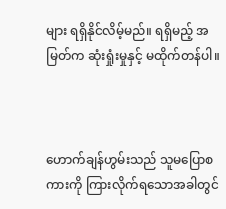များ ရရှိနိုင်လိမ့်မည်။ ရရှိမည့် အမြတ်က ဆုံးရှုံးမှုနှင့် မထိုက်တန်ပါ။



ဟောက်ချန်ဟွမ်းသည် သူမပြောစကားကို ကြားလိုက်ရသောအခါတွင်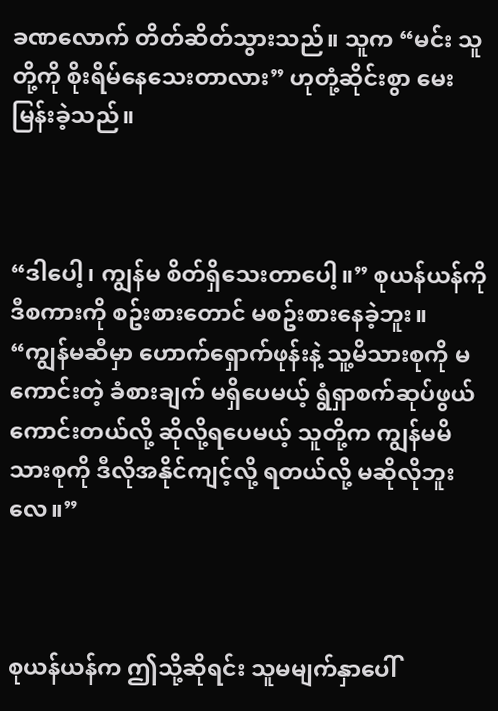ခဏလောက် တိတ်ဆိတ်သွားသည်။ သူက “မင်း သူတို့ကို စိုးရိမ်နေသေးတာလား” ဟုတုံ့ဆိုင်းစွာ မေးမြန်းခဲ့သည်။



“ဒါပေါ့၊ ကျွန်မ စိတ်ရှိသေးတာပေါ့။” စုယန်ယန်ကို ဒီစကားကို စဥ်းစားတောင် မစဥ်းစားနေခဲ့ဘူး။ “ကျွန်မဆီမှာ ‌ဟောက်ရှောက်ဖုန်းနဲ့ သူ့မိသားစုကို မကောင်းတဲ့ ခံစားချက် မရှိပေမယ့် ရွံရှာစက်ဆုပ်ဖွယ် ကောင်းတယ်လို့ ဆိုလို့ရပေမယ့် သူတို့က ကျွန်မမိသားစုကို ဒီလိုအနိုင်ကျင့်လို့ ရတယ်လို့ မဆိုလိုဘူးလေ။”



စုယန်ယန်က ဤသို့ဆိုရင်း သူမမျက်နှာပေါ်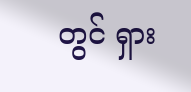တွင် ရှား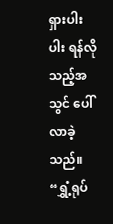ရှားပါးပါး ရန်လိုသည့်အသွင် ပေါ်လာခဲ့သည်။ “ရွှံ့ရုပ်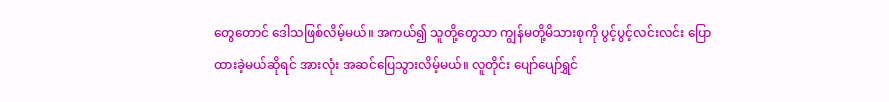တွေတောင် ဒေါသဖြစ်လိမ့်မယ်။ အကယ်၍ သူတို့တွေသာ ကျွန်မတို့မိသားစုကို ပွင့်ပွင့်လင်းလင်း ပြောထားခဲ့မယ်ဆိုရင် အားလုံး အဆင်ပြေသွားလိမ့်မယ်။ လူတိုင်း ပျော်ပျော်ရွှင်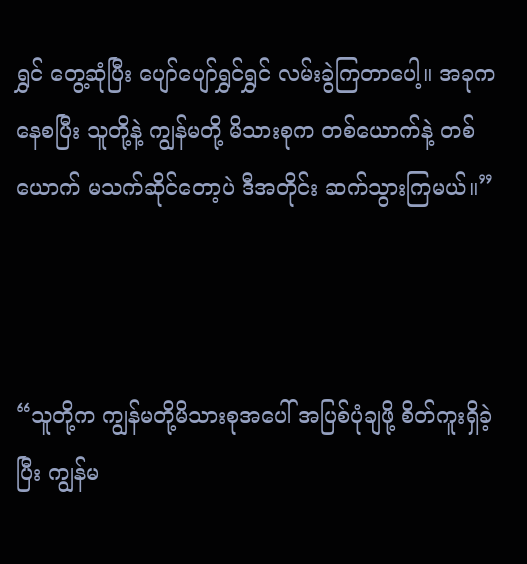ရွှင် တွေ့ဆုံပြီး ပျော်ပျော်ရွှင်ရွှင် လမ်းခွဲကြတာပေါ့။ အခုကနေစပြီး သူတို့နဲ့ ကျွန်မတို့ မိသားစုက တစ်ယောက်နဲ့ တစ်ယောက် မသက်ဆိုင်တော့ပဲ ဒီအတိုင်း ဆက်သွားကြမယ်။”



“သူတို့က ကျွန်မတို့မိသားစုအပေါ် အပြစ်ပုံချဖို့ စိတ်ကူးရှိခဲ့ပြီး ကျွန်မ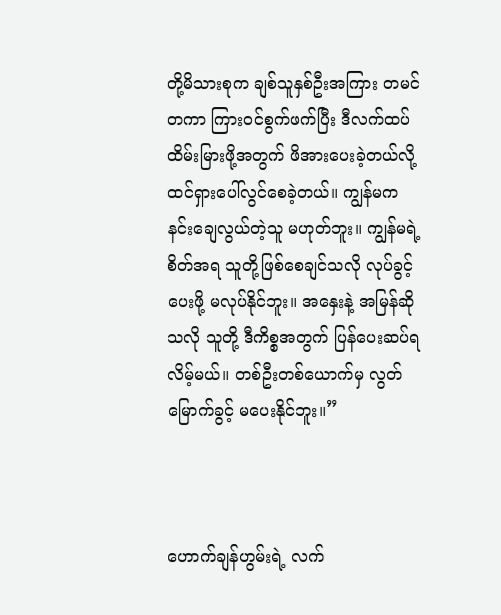တို့မိသားစုက ချစ်သူနှစ်ဦးအကြား တမင်တကာ ကြားဝင်စွက်ဖက်ပြီး ဒီလက်ထပ်ထိမ်းမြားဖို့အတွက် ဖိအားပေးခဲ့တယ်လို့ ထင်ရှားပေါ်လွင်စေခဲ့တယ်။ ကျွန်မက နင်းချေလွယ်တဲ့သူ မဟုတ်ဘူး။ ကျွန်မရဲ့စိတ်အရ သူတို့ဖြစ်စေချင်သလို လုပ်ခွင့်ပေးဖို့ မလုပ်နိုင်ဘူး။ အနှေးနဲ့ အမြန်ဆိုသလို သူတို့ ဒီကိစ္စအတွက် ပြန်ပေးဆပ်ရလိမ့်မယ်။ တစ်ဦးတစ်ယောက်မှ လွတ်မြောက်ခွင့် မပေးနိုင်ဘူး။”



ဟောက်ချန်ဟွမ်းရဲ့ လက်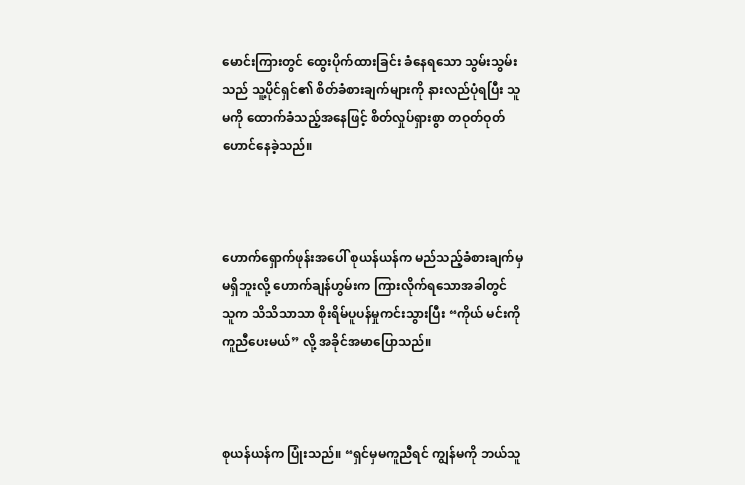မောင်းကြားတွင် ထွေးပိုက်ထားခြင်း ခံနေရသော သွမ်းသွမ်းသည် သူ့ပိုင်ရှင်၏ စိတ်ခံစားချက်များကို နားလည်ပုံရပြီး သူမကို ထောက်ခံသည့်အနေဖြင့် စိတ်လှုပ်ရှားစွာ တဝုတ်ဝုတ် ဟောင်နေခဲ့သည်။



ဟောက်ရှောက်ဖုန်းအပေါ် စုယန်ယန်က မည်သည့်ခံစားချက်မှ မရှိဘူးလို့ ဟောက်ချန်ဟွမ်းက ကြားလိုက်ရသောအခါတွင် သူက သိသိသာသာ စိုးရိမ်ပူပန်မှုကင်းသွားပြီး “ကိုယ် မင်းကို ကူညီပေးမယ်” လို့ အခိုင်အမာပြောသည်။



စုယန်ယန်က ပြုံးသည်။ “ရှင်မှမကူညီရင် ကျွန်မကို ဘယ်သူ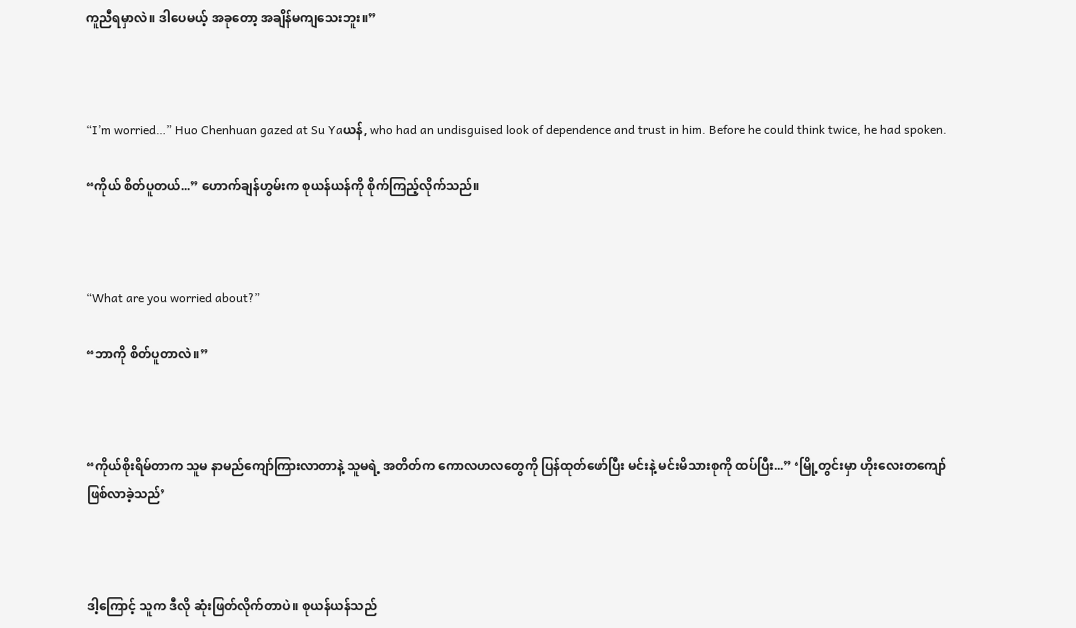ကူညီရမှာလဲ။ ဒါပေမယ့် အခုတော့ အချိန်မကျသေးဘူး။”



“I’m worried…” Huo Chenhuan gazed at Su Yaယန်, who had an undisguised look of dependence and trust in him. Before he could think twice, he had spoken.

“ကိုယ် စိတ်ပူတယ်...” ဟောက်ချန်ဟွမ်းက စုယန်ယန်ကို စိုက်ကြည့်လိုက်သည်။



“What are you worried about?”

“ဘာကို စိတ်ပူတာလဲ။”



“ကိုယ်စိုးရိမ်တာက သူမ နာမည်ကျော်ကြားလာတာနဲ့ သူမရဲ့ အတိတ်က ကောလဟလတွေကို ပြန်ထုတ်ဖော်ပြီး မင်းနဲ့ မင်းမိသားစုကို ထပ်ပြီး...” ‘မြို့တွင်းမှာ ဟိုးလေးတကျော် ဖြစ်လာခဲ့သည်’



ဒါ့ကြောင့် သူက ဒီလို ဆုံးဖြတ်လိုက်တာပဲ။ စုယန်ယန်သည်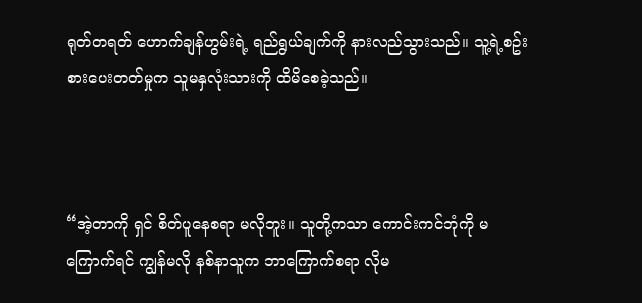ရုတ်တရတ် ဟောက်ချန်ဟွမ်းရဲ့ ရည်ရွယ်ချက်ကို နားလည်သွားသည်။ သူ့ရဲ့စဥ်းစားပေးတတ်မှုက သူမနှလုံးသားကို ထိမိစေခဲ့သည်။



“အဲ့တာကို ရှင် စိတ်ပူနေစရာ မလိုဘူး။ သူတို့ကသာ ကောင်းကင်ဘုံကို မကြောက်ရင် ကျွန်မလို နစ်နာသူက ဘာကြောက်စရာ လိုမ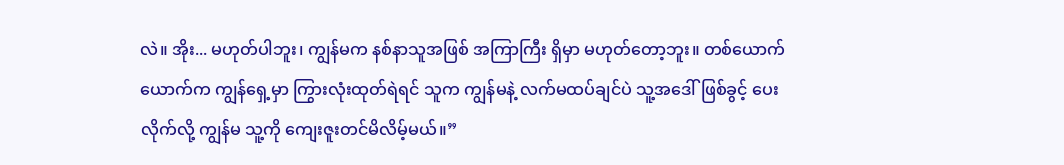လဲ။ အိုး... မဟုတ်ပါဘူး၊ ကျွန်မက နစ်နာသူအဖြစ် အကြာကြီး ရှိမှာ မဟုတ်တော့ဘူး။ တစ်ယောက်ယောက်က ကျွန်ရှေ့မှာ ကြွားလုံးထုတ်ရဲရင် သူက ကျွန်မနဲ့ လက်မထပ်ချင်ပဲ သူ့အဒေါ်ဖြစ်ခွင့် ပေးလိုက်လို့ ကျွန်မ သူ့ကို ကျေးဇူးတင်မိလိမ့်မယ်။”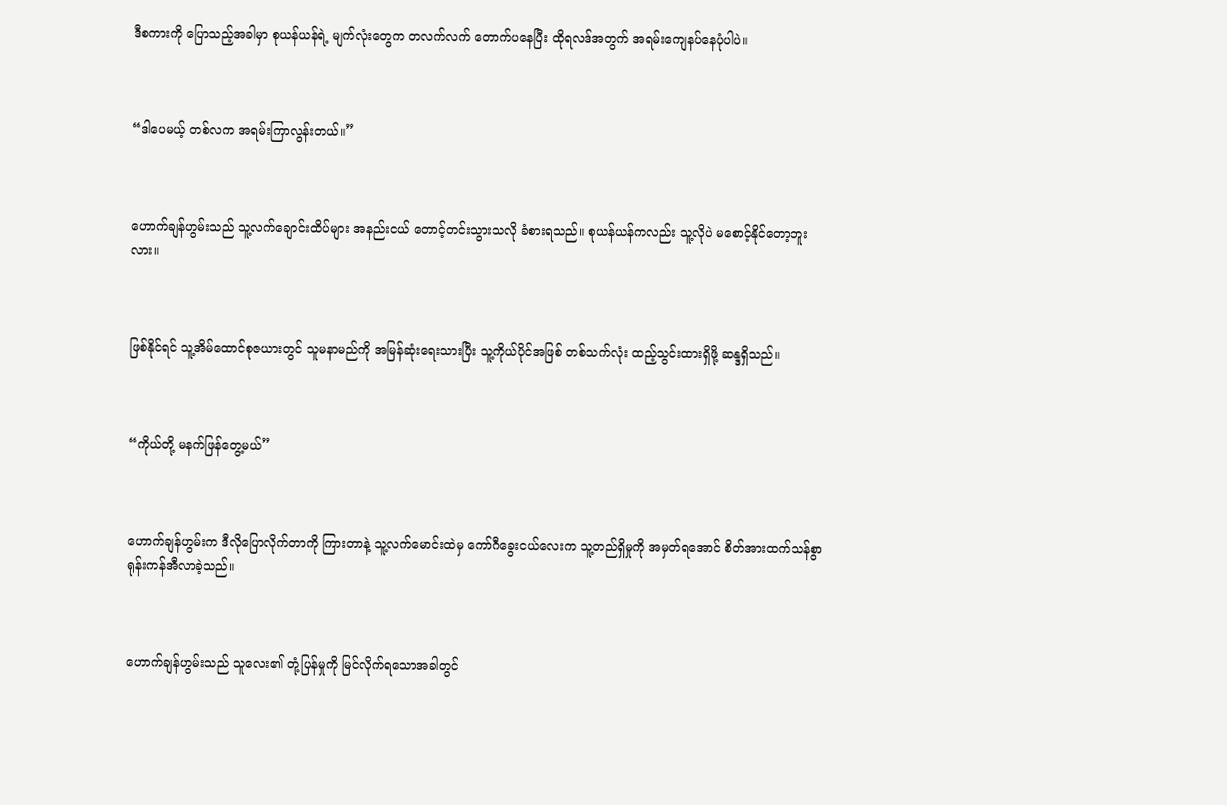ဒီစကားကို ပြောသည့်အခါမှာ စုယန်ယန်ရဲ့ မျက်လုံးတွေက တလက်လက် တောက်ပနေပြီး ထိုရလဒ်အတွက် အရမ်းကျေနပ်နေပုံပါပဲ။



“ဒါပေမယ့် တစ်လက အရမ်းကြာလွန်းတယ်။”



ဟောက်ချန်ဟွမ်းသည် သူ့လက်ချောင်းထိပ်များ အနည်းငယ် တောင့်တင်းသွားသလို ခံစားရသည်။ စုယန်ယန်ကလည်း သူ့လိုပဲ မစောင့်နိုင်တော့ဘူးလား။



ဖြစ်နိုင်ရင် သူ့အိမ်ထောင်စုဇယားတွင် သူမနာမည်ကို အမြန်ဆုံးရေးသားပြီး သူ့ကိုယ်ပိုင်အဖြစ် တစ်သက်လုံး ထည့်သွင်းထားရှိဖို့ ဆန္ဒရှိသည်။



“ကိုယ်တို့ မနက်ဖြန်တွေ့မယ်”



ဟောက်ချန်ဟွမ်းက ဒီလိုပြောလိုက်တာကို ကြားတာနဲ့ သူ့လက်မောင်းထဲမှ ကော်ဂီခွေးငယ်လေးက သူ့တည်ရှိမှုကို အမှတ်ရအောင် စိတ်အားထက်သန်စွာ ရုန်းကန်အီလာခဲ့သည်။



ဟောက်ချန်ဟွမ်းသည် သူလေး၏ တုံ့ပြန်မှုကို မြင်လိုက်ရသောအခါတွင်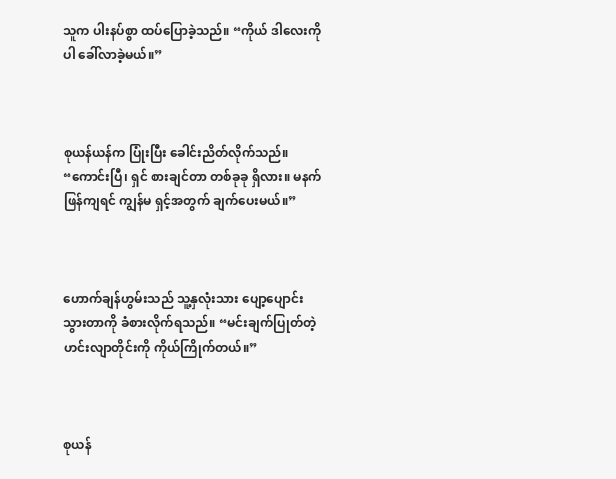သူက ပါးနပ်စွာ ထပ်ပြောခဲ့သည်။ “ကိုယ် ဒါလေးကိုပါ ခေါ်လာခဲ့မယ်။”



စုယန်ယန်က ပြုံးပြီး ခေါင်းညိတ်လိုက်သည်။ “ကောင်းပြီ၊ ရှင် စားချင်တာ တစ်ခုခု ရှိလား။ မနက်ဖြန်ကျရင် ကျွန်မ ရှင့်အတွက် ချက်ပေးမယ်။”



ဟောက်ချန်ဟွမ်းသည် သူ့နှလုံးသား ပျော့ပျောင်းသွားတာကို ခံစားလိုက်ရသည်။ “မင်းချက်ပြုတ်တဲ့ ဟင်းလျာတိုင်းကို ကိုယ်ကြိုက်တယ်။”



စုယန်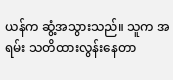ယန်က ဆွံ့အသွားသည်။ သူက အရမ်း သတိထားလွန်းနေတာ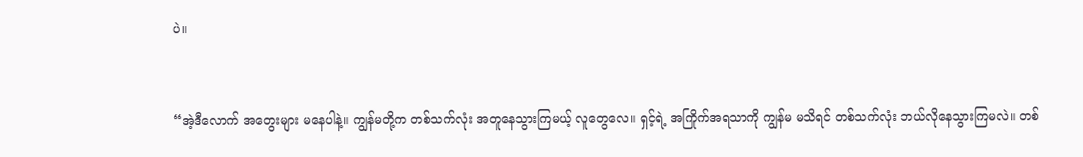ပဲ။



“အဲ့ဒီလောက် အတွေးများ မနေပါနဲ့။ ကျွန်မတို့က တစ်သက်လုံး အတူနေသွားကြမယ့် လူတွေလေ။ ရှင့်ရဲ့ အကြိုက်အရသာကို ကျွန်မ မသိရင် တစ်သက်လုံး ဘယ်လိုနေသွားကြမလဲ။ တစ်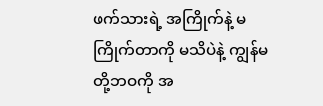ဖက်သားရဲ့ အကြိုက်နဲ့ မကြိုက်တာကို မသိပဲနဲ့ ကျွန်မတို့ဘဝကို အ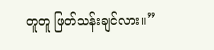တူတူ ဖြတ်သန်းချင်လား။”